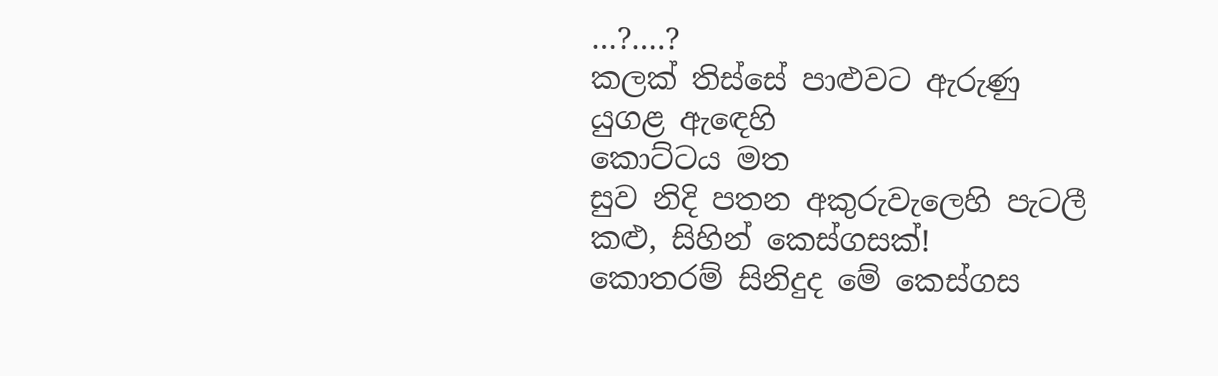…?….?
කලක් තිස්සේ පාළුවට ඇරුණු
යුගළ ඇඳෙහි
කොට්ටය මත
සුව නිදි පතන අකුරුවැලෙහි පැටලී
කළු, සිහින් කෙස්ගසක්!
කොතරම් සිනිදුද මේ කෙස්ගස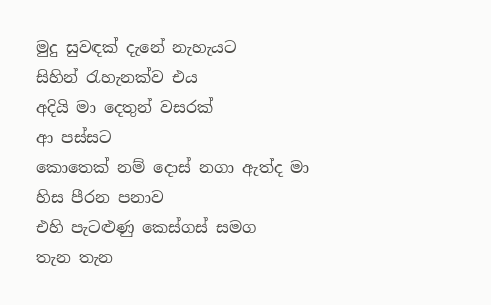මුදු සුවඳක් දැනේ නැහැයට
සිහින් රැහැනක්ව එය
අදියි මා දෙතුන් වසරක්
ආ පස්සට
කොතෙක් නම් දොස් නගා ඇත්ද මා
හිස පීරන පනාව
එහි පැටළුණු කෙස්ගස් සමග
තැන තැන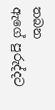තබන
ඇගේ පුරුද්දට